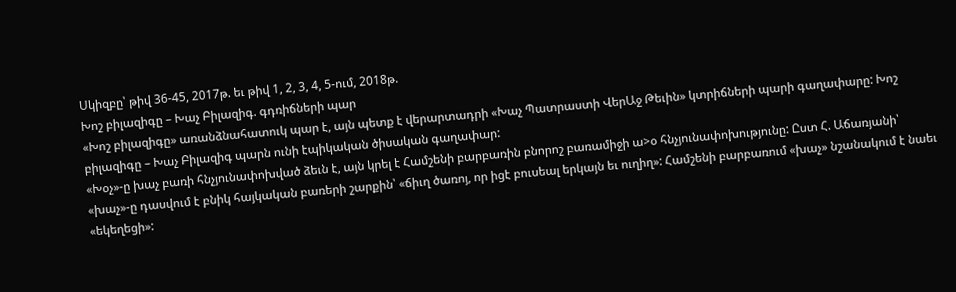Սկիզբը՝ թիվ 36-45, 2017թ. եւ թիվ 1, 2, 3, 4, 5-ում, 2018թ.
Խոշ բիլազիգը – Խաչ Բիլազիգ. գդռիճների պար
«Խոշ բիլազիգը» առանձնահատուկ պար է, այն պետք է վերարտադրի «Խաչ Պատրաստի ՎերԱջ Թեւին» կտրիճների պարի գաղափարը: Խոշ բիլազիգը – Խաչ Բիլազիգ պարն ունի էպիկական ծիսական գաղափար:
«Խօչ»-ը խաչ բառի հնչյունափոխված ձեւն է, այն կրել է Համշենի բարբառին բնորոշ բառամիջի ա>օ հնչյունափոխությունը: Ըստ Հ. Աճառյանի՝ «խաչ»-ը դասվում է բնիկ հայկական բառերի շարքին՝ «ճիւղ ծառոյ, որ իցէ բուսեալ երկայն եւ ուղիղ»: Համշենի բարբառում «խաչ» նշանակում է նաեւ «եկեղեցի»: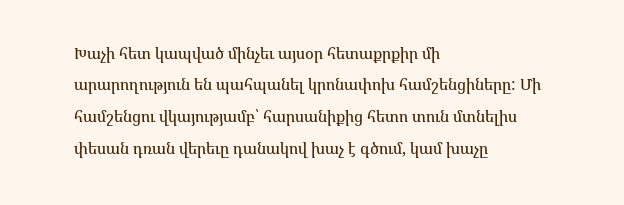Խաչի հետ կապված մինչեւ այսօր հետաքրքիր մի արարողություն են պահպանել կրոնափոխ համշենցիները: Մի համշենցու վկայությամբ՝ հարսանիքից հետո տուն մտնելիս փեսան դռան վերեւը դանակով խաչ է գծում, կամ խաչը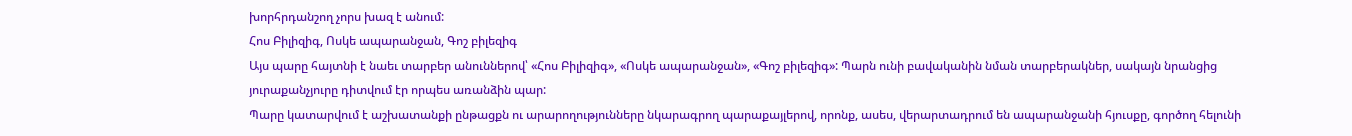խորհրդանշող չորս խազ է անում:
Հոս Բիլիզիգ, Ոսկե ապարանջան, Գոշ բիլեզիգ
Այս պարը հայտնի է նաեւ տարբեր անուններով՝ «Հոս Բիլիզիգ», «Ոսկե ապարանջան», «Գոշ բիլեզիգ»: Պարն ունի բավականին նման տարբերակներ, սակայն նրանցից յուրաքանչյուրը դիտվում էր որպես առանձին պար:
Պարը կատարվում է աշխատանքի ընթացքն ու արարողությունները նկարագրող պարաքայլերով, որոնք, ասես, վերարտադրում են ապարանջանի հյուսքը, գործող հելունի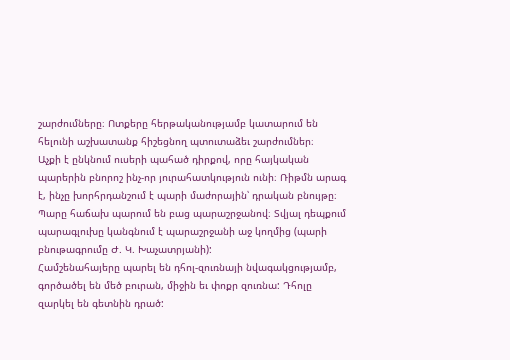շարժումները։ Ոտքերը հերթականությամբ կատարում են հելունի աշխատանք հիշեցնող պտուտաձեւ շարժումներ։
Աչքի է ընկնում ուսերի պահած դիրքով, որը հայկական պարերին բնորոշ ինչ-որ յուրահատկություն ունի։ Ռիթմն արագ է, ինչը խորհրդանշում է պարի մաժորային՝ դրական բնույթը։ Պարը հաճախ պարում են բաց պարաշրջանով։ Տվյալ դեպքում պարագլուխը կանգնում է պարաշրջանի աջ կողմից (պարի բնութագրումը Ժ. Կ. Խաչատրյանի):
Համշենահայերը պարել են դհոլ-զուռնայի նվագակցությամբ, գործածել են մեծ բուրան, միջին եւ փոքր զուռնա: Դհոլը զարկել են գետնին դրած: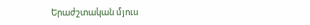Երաժշտական մյուս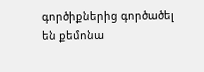գործիքներից գործածել են քեմոնա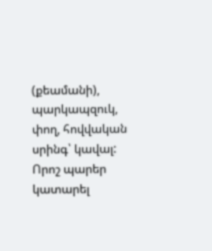(քեամանի), պարկապզուկ, փող, հովվական սրինգ՝ կավալ: Որոշ պարեր կատարել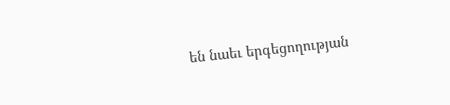են նաեւ երգեցողության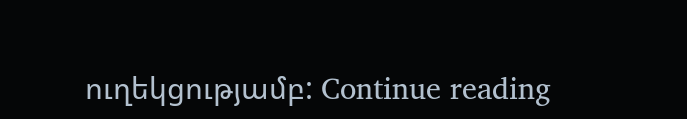ուղեկցությամբ: Continue reading